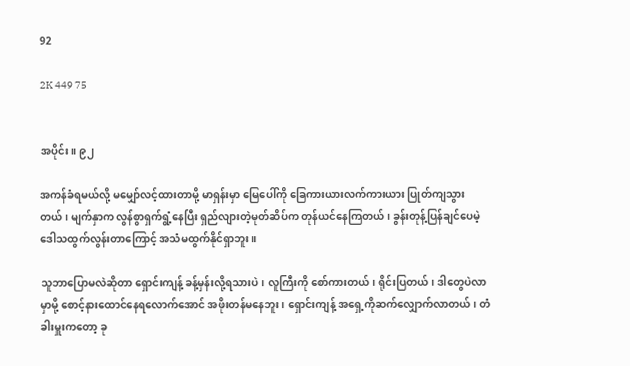92

2K 449 75


အပိုင်း။ ၉၂

အကန်ခံရမယ်လို့ မမျှော်လင့်ထားတာမို့ မာရှန်းမှာ မြေပေါ်ကို ခြေကားယားလက်ကားယား ပြုတ်ကျသွားတယ်၊ မျက်နှာက လွန်စွာရှက်ရွံ့နေပြီး ရှည်လျားတဲ့မုတ်ဆိပ်က တုန်ယင်နေကြတယ်၊ ခွန်းတုန့်ပြန်ချင်ပေမဲ့ ဒေါသထွက်လွန်းတာကြောင့် အသံမထွက်နိုင်ရှာဘူး။

သူဘာပြောမလဲဆိုတာ ရှောင်းကျန့် ခန့်မှန်းလို့ရသားပဲ၊ လူကြီးကို စော်ကားတယ်၊ ရိုင်းပြတယ်၊ ဒါတွေပဲလာမှာမို့ စောင့်နားထောင်နေရလောက်အောင် အဖိုးတန်မနေဘူး၊ ရှောင်းကျန့် အရှေ့ကိုဆက်လျှောက်လာတယ်၊ တံခါးမှူးကတော့ ခု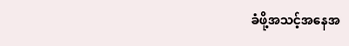ခံဖို့အသင့်အနေအ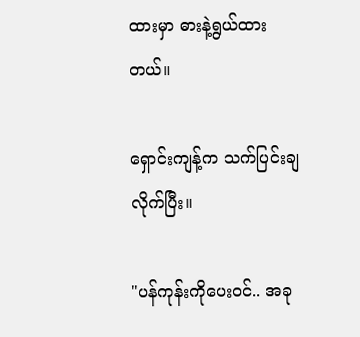ထားမှာ ဓားနဲ့ရွယ်ထားတယ်။

ရှောင်းကျန့်က သက်ပြင်းချလိုက်ပြီး။

"ပန်ကုန်းကိုပေးဝင်.. အခု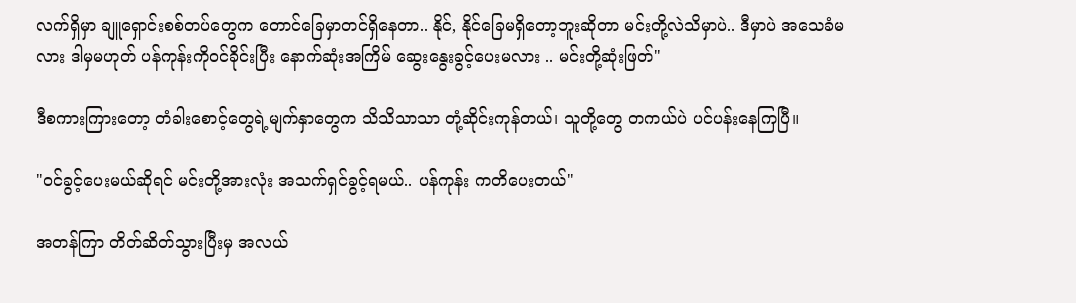လက်ရှိမှာ ချူရှောင်းစစ်တပ်တွေက တောင်ခြေမှာတင်ရှိနေတာ.. နိုင်, နိုင်ခြေမရှိတော့ဘူးဆိုတာ မင်းတို့လဲသိမှာပဲ.. ဒီမှာပဲ အသေခံမလား ဒါမှမဟုတ် ပန်ကုန်းကိုဝင်ခိုင်းပြီး နောက်ဆုံးအကြိမ် ဆွေးနွေးခွင့်ပေးမလား .. မင်းတို့ဆုံးဖြတ်"

ဒီစကားကြားတော့ တံခါးစောင့်တွေရဲ့မျက်နှာတွေက သိသိသာသာ တုံ့ဆိုင်းကုန်တယ်၊ သူတို့တွေ တကယ်ပဲ ပင်ပန်းနေကြပြီ။

"ဝင်ခွင့်ပေးမယ်ဆိုရင် မင်းတို့အားလုံး အသက်ရှင်ခွင့်ရမယ်.. ပန်ကုန်း ကတိပေးတယ်"

အတန်ကြာ တိတ်ဆိတ်သွားပြီးမှ အလယ်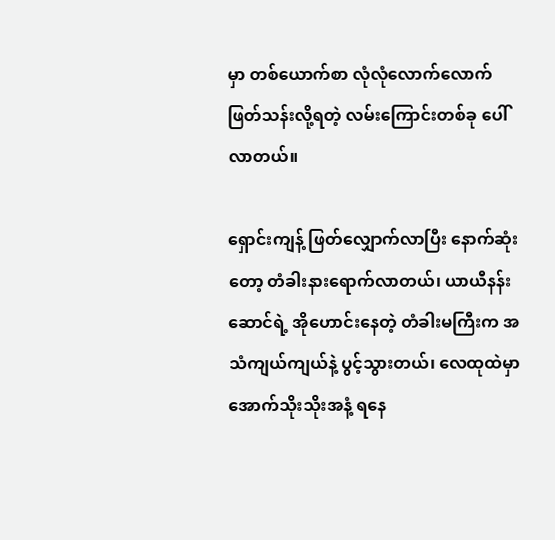မှာ တစ်ယောက်စာ လုံလုံလောက်လောက် ဖြတ်သန်းလို့ရတဲ့ လမ်းကြောင်းတစ်ခု ပေါ်လာတယ်။

ရှောင်းကျန့် ဖြတ်လျှောက်လာပြီး နောက်ဆုံးတော့ တံခါးနားရောက်လာတယ်၊ ယာယီနန်းဆောင်ရဲ့ အိုဟောင်းနေတဲ့ တံခါးမကြီးက အသံကျယ်ကျယ်နဲ့ ပွင့်သွားတယ်၊ လေထုထဲမှာ အောက်သိုးသိုးအနံ့ ရနေ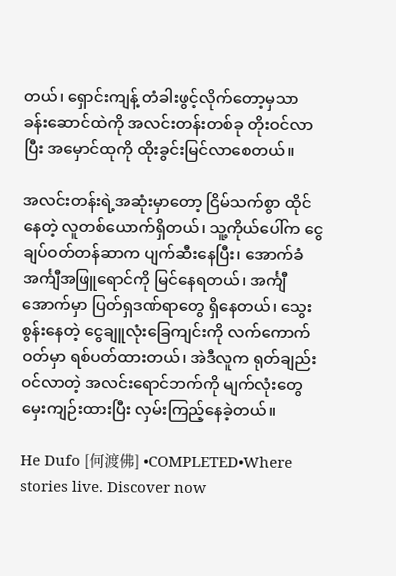တယ်၊ ရှောင်းကျန့် တံခါးဖွင့်လိုက်တော့မှသာ ခန်းဆောင်ထဲကို အလင်းတန်းတစ်ခု တိုးဝင်လာပြီး အမှောင်ထုကို ထိုးခွင်းမြင်လာစေတယ်။

အလင်းတန်းရဲ့အဆုံးမှာတော့ ငြိမ်သက်စွာ ထိုင်နေတဲ့ လူတစ်ယောက်ရှိတယ်၊ သူ့ကိုယ်ပေါ်က ငွေချပ်ဝတ်တန်ဆာက ပျက်ဆီးနေပြီး၊ အောက်ခံအင်္ကျီအဖြူရောင်ကို မြင်နေရတယ်၊ အင်္ကျီအောက်မှာ ပြတ်ရှဒဏ်ရာတွေ ရှိနေတယ်၊ သွေးစွန်းနေတဲ့ ငွေချူလုံးခြေကျင်းကို လက်ကောက်ဝတ်မှာ ရစ်ပတ်ထားတယ်၊ အဲဒီလူက ရုတ်ချည်းဝင်လာတဲ့ အလင်းရောင်ဘက်ကို မျက်လုံးတွေမှေးကျဉ်းထားပြီး လှမ်းကြည့်နေခဲ့တယ်။

He Dufo [何渡佛] •COMPLETED•Where stories live. Discover now